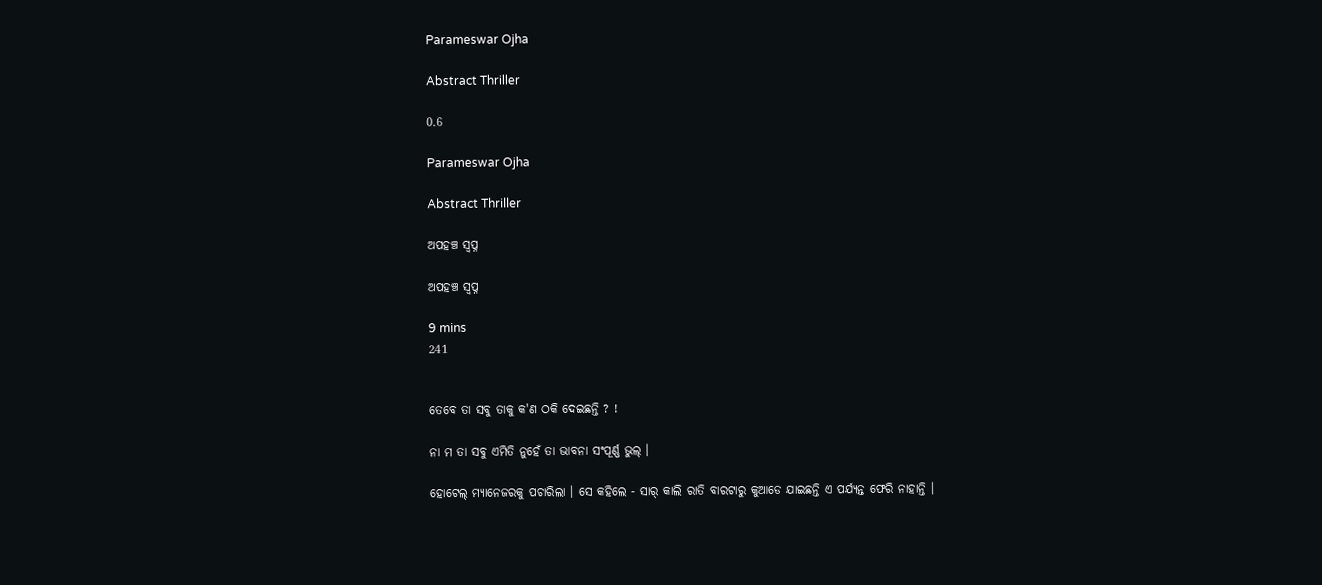Parameswar Ojha

Abstract Thriller

0.6

Parameswar Ojha

Abstract Thriller

ଅପହଞ୍ଚ ସ୍ବପ୍ନ

ଅପହଞ୍ଚ ସ୍ବପ୍ନ

9 mins
241


ତେବେ ତା ସବୁ ତାକୁ କ'ଣ ଠକି ଦେଇଛନ୍ତି ? !

ନା ମ ତା ସବୁ ଏମିତି ନୁହେଁ ତା ଭାବନା ସଂପୂର୍ଣ୍ଣ ଭୁଲ୍ ।

ହୋଟେଲ୍ ମ୍ୟାନେଜରକୁ ପଚାରିଲା । ସେ କହିଲେ - ସାର୍ କାଲି ରାତି ବାରଟାରୁ କୁଆଡେ ଯାଇଛନ୍ତି ଏ ପର୍ଯ୍ୟନ୍ତ ଫେରି ନାହାନ୍ତି ।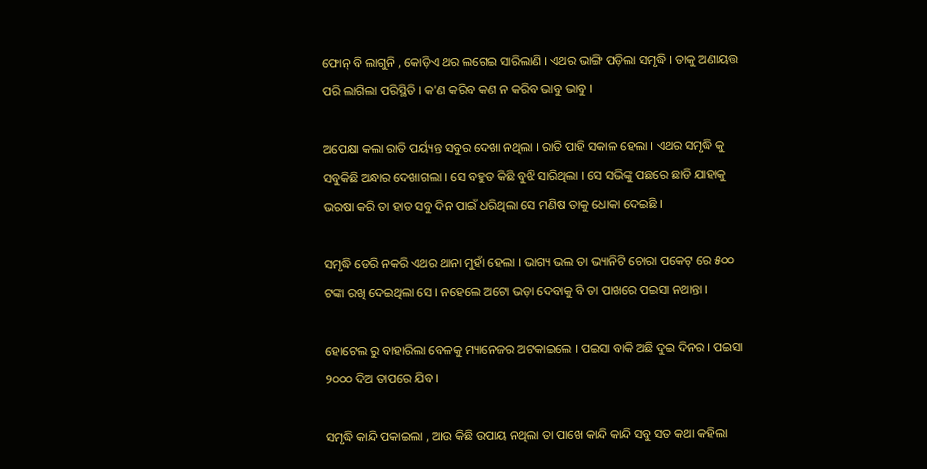ଫୋନ୍ ବି ଲାଗୁନି , କୋଡ଼ିଏ ଥର ଲଗେଇ ସାରିଲାଣି । ଏଥର ଭାଙ୍ଗି ପଡ଼ିଲା ସମୃଦ୍ଧି । ତାକୁ ଅଣାୟତ୍ତ ପରି ଲାଗିଲା ପରିସ୍ଥିତି । କ'ଣ କରିବ କଣ ନ କରିବ ଭାବୁ ଭାବୁ ।

ଅପେକ୍ଷା କଲା ରାତି ପର୍ୟ୍ୟନ୍ତ ସବୁର ଦେଖା ନଥିଲା । ରାତି ପାହି ସକାଳ ହେଲା । ଏଥର ସମୃଦ୍ଧି କୁ ସବୁକିଛି ଅନ୍ଧାର ଦେଖାଗଲା । ସେ ବହୁତ କିଛି ବୁଝି ସାରିଥିଲା । ସେ ସଭିଙ୍କୁ ପଛରେ ଛାଡି ଯାହାକୁ ଭରଷା କରି ତା ହାତ ସବୁ ଦିନ ପାଇଁ ଧରିଥିଲା ସେ ମଣିଷ ତାକୁ ଧୋକା ଦେଇଛି ।

ସମୃଦ୍ଧି ଡେରି ନକରି ଏଥର ଥାନା ମୁହାଁ ହେଲା । ଭାଗ୍ୟ ଭଲ ତା ଭ୍ୟାନିଟି ଚୋରା ପକେଟ୍ ରେ ୫୦୦ ଟଙ୍କା ରଖି ଦେଇଥିଲା ସେ । ନହେଲେ ଅଟୋ ଭଡ଼ା ଦେବାକୁ ବି ତା ପାଖରେ ପଇସା ନଥାନ୍ତା ।

ହୋଟେଲ ରୁ ବାହାରିଲା ବେଳକୁ ମ୍ୟାନେଜର ଅଟକାଇଲେ । ପଇସା ବାକି ଅଛି ଦୁଇ ଦିନର । ପଇସା ୨୦୦୦ ଦିଅ ତାପରେ ଯିବ ।

ସମୃଦ୍ଧି କାନ୍ଦି ପକାଇଲା , ଆଉ କିଛି ଉପାୟ ନଥିଲା ତା ପାଖେ କାନ୍ଦି କାନ୍ଦି ସବୁ ସତ କଥା କହିଲା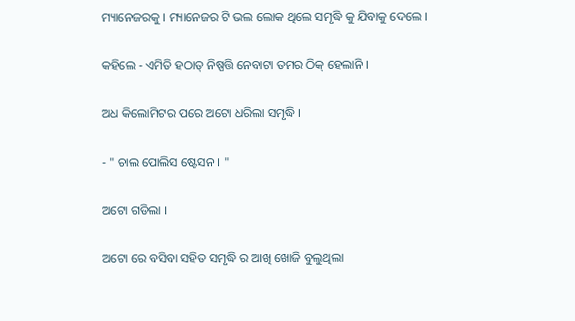ମ୍ୟାନେଜରକୁ । ମ୍ୟାନେଜର ଟି ଭଲ ଲୋକ ଥିଲେ ସମୃଦ୍ଧି କୁ ଯିବାକୁ ଦେଲେ ।

କହିଲେ - ଏମିତି ହଠାତ୍ ନିଷ୍ପତ୍ତି ନେବାଟା ତମର ଠିକ୍ ହେଲାନି ।

ଅଧ କିଲୋମିଟର ପରେ ଅଟୋ ଧରିଲା ସମୃଦ୍ଧି ।

- " ଚାଲ ପୋଲିସ ଷ୍ଟେସନ । "

ଅଟୋ ଗଡିଲା ।

ଅଟୋ ରେ ବସିବା ସହିତ ସମୃଦ୍ଧି ର ଆଖି ଖୋଜି ବୁଲୁଥିଲା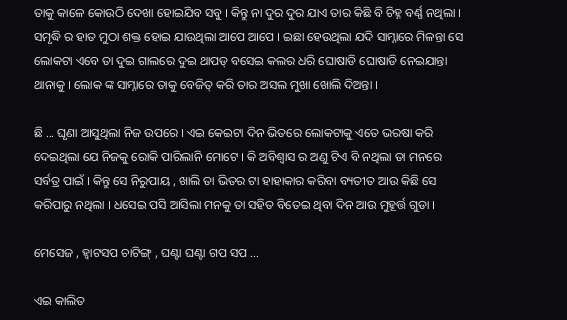ତାକୁ କାଳେ କୋଉଠି ଦେଖା ହୋଇଯିବ ସବୁ । କିନ୍ତୁ ନା ଦୁର ଦୁର ଯାଏ ତାର କିଛି ବି ଚିହ୍ନ ବର୍ଣ୍ଣ ନଥିଲା । ସମୃଦ୍ଧି ର ହାତ ମୁଠା ଶକ୍ତ ହୋଇ ଯାଉଥିଲା ଆପେ ଆପେ । ଇଛା ହେଉଥିଲା ଯଦି ସାମ୍ନାରେ ମିଳନ୍ତା ସେ ଲୋକଟା ଏବେ ତା ଦୁଇ ଗାଲରେ ଦୁଇ ଥାପଡ୍ ବସେଇ କଲର ଧରି ଘୋଷାଡି ଘୋଷାଡି ନେଇଯାନ୍ତା ଥାନାକୁ । ଲୋକ ଙ୍କ ସାମ୍ନାରେ ତାକୁ ବେଜିତ୍ କରି ତାର ଅସଲ ମୁଖା ଖୋଲି ଦିଅନ୍ତା ।

ଛି ... ଘୃଣା ଆସୁଥିଲା ନିଜ ଉପରେ । ଏଇ କେଇଟା ଦିନ ଭିତରେ ଲୋକଟାକୁ ଏତେ ଭରଷା କରି ଦେଇଥିଲା ଯେ ନିଜକୁ ରୋକି ପାରିଲାନି ମୋଟେ । କି ଅବିଶ୍ବାସ ର ଅଣୁ ଟିଏ ବି ନଥିଲା ତା ମନରେ ସର୍ବତ୍ର ପାଇଁ । କିନ୍ତୁ ସେ ନିରୁପାୟ , ଖାଲି ତା ଭିତର ଟା ହାହାକାର କରିବା ବ୍ୟତୀତ ଆଉ କିଛି ସେ କରିପାରୁ ନଥିଲା । ଧସେଇ ପସି ଆସିଲା ମନକୁ ତା ସହିତ ବିତେଇ ଥିବା ଦିନ ଆଉ ମୁହୂର୍ତ୍ତ ଗୁଡା ।

ମେସେଜ , ହ୍ବାଟସପ ଚାଟିଙ୍ଗ୍ , ଘଣ୍ଟା ଘଣ୍ଟା ଗପ ସପ ...

ଏଇ କାଲିତ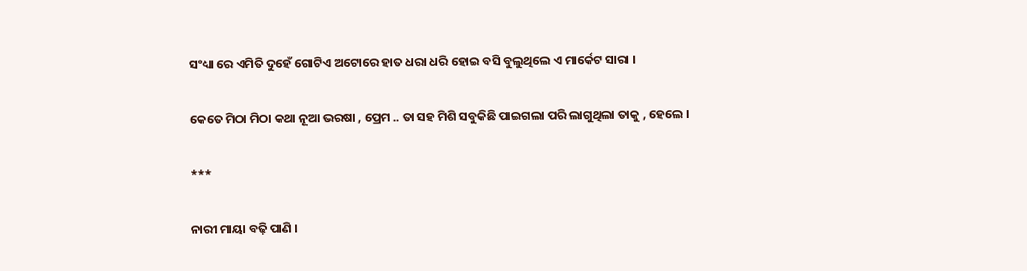ସଂଧ୍ୟା ରେ ଏମିତି ଦୁହେଁ ଗୋଟିଏ ଅଟୋରେ ହାତ ଧରା ଧରି ହୋଇ ବସି ବୁଲୁଥିଲେ ଏ ମାର୍କେଟ ସାରା ।

କେତେ ମିଠା ମିଠା କଥା ନୂଆ ଭରଷା , ପ୍ରେମ .. ତା ସହ ମିଶି ସବୁକିଛି ପାଇଗଲା ପରି ଲାଗୁଥିଲା ତାକୁ , ହେଲେ ।

***

ନାରୀ ମାୟା ବଢ଼ି ପାଣି ।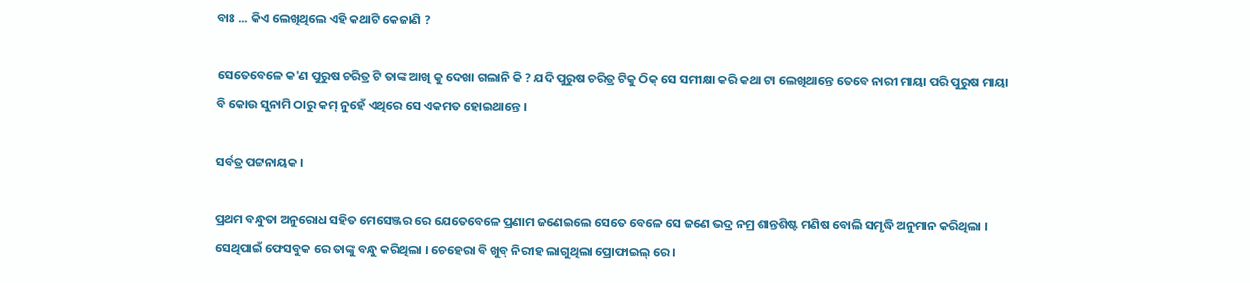ବାଃ ... କିଏ ଲେଖିଥିଲେ ଏହି କଥାଟି କେଜାଣି ?

ସେତେବେଳେ କ'ଣ ପୁରୁଷ ଚରିତ୍ର ଟି ତାଙ୍କ ଆଖି କୁ ଦେଖା ଗଲାନି କି ? ଯଦି ପୁରୁଷ ଚରିତ୍ର ଟିକୁ ଠିକ୍ ସେ ସମୀକ୍ଷା କରି କଥା ଟା ଲେଖିଥାନ୍ତେ ତେବେ ନାରୀ ମାୟା ପରି ପୁରୁଷ ମାୟା ବି କୋଉ ସୁନାମି ଠାରୁ କମ୍ ନୁହେଁ ଏଥିରେ ସେ ଏକମତ ହୋଇଥାନ୍ତେ ।

ସର୍ବତ୍ର ପଟ୍ଟନାୟକ ।

ପ୍ରଥମ ବନ୍ଧୁତା ଅନୁରୋଧ ସହିତ ମେସେଞ୍ଜର ରେ ଯେତେବେଳେ ପ୍ରଣାମ ଜଣେଇଲେ ସେତେ ବେଳେ ସେ ଜଣେ ଭଦ୍ର ନମ୍ର ଶାନ୍ତଶିଷ୍ଟ ମଣିଷ ବୋଲି ସମୃଦ୍ଧି ଅନୁମାନ କରିଥିଲା । ସେଥିପାଇଁ ଫେସବୁକ ରେ ତାଙ୍କୁ ବନ୍ଧୁ କରିଥିଲା । ଚେହେରା ବି ଖୁବ୍ ନିରୀହ ଲାଗୁଥିଲା ପ୍ରୋଫାଇଲ୍ ରେ ।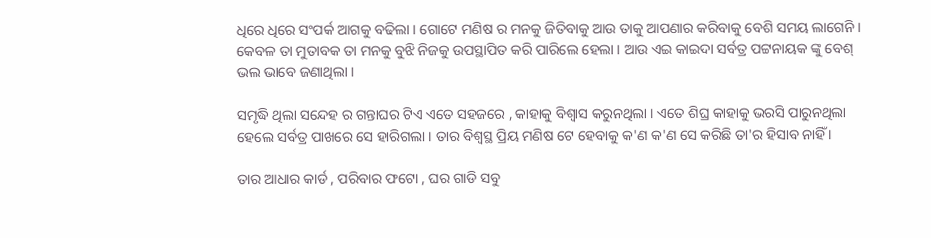ଧିରେ ଧିରେ ସଂପର୍କ ଆଗକୁ ବଢିଲା । ଗୋଟେ ମଣିଷ ର ମନକୁ ଜିତିବାକୁ ଆଉ ତାକୁ ଆପଣାର କରିବାକୁ ବେଶି ସମୟ ଲାଗେନି । କେବଳ ତା ମୁତାବକ ତା ମନକୁ ବୁଝି ନିଜକୁ ଉପସ୍ଥାପିତ କରି ପାରିଲେ ହେଲା । ଆଉ ଏଇ କାଇଦା ସର୍ବତ୍ର ପଟ୍ଟନାୟକ ଙ୍କୁ ବେଶ୍ ଭଲ ଭାବେ ଜଣାଥିଲା ।

ସମୃଦ୍ଧି ଥିଲା ସନ୍ଦେହ ର ଗନ୍ତାଘର ଟିଏ ଏତେ ସହଜରେ , କାହାକୁ ବିଶ୍ବାସ କରୁନଥିଲା । ଏତେ ଶିଘ୍ର କାହାକୁ ଭରସି ପାରୁନଥିଲା ହେଲେ ସର୍ବତ୍ର ପାଖରେ ସେ ହାରିଗଲା । ତାର ବିଶ୍ବସ୍ଥ ପ୍ରିୟ ମଣିଷ ଟେ ହେବାକୁ କ'ଣ କ'ଣ ସେ କରିଛି ତା'ର ହିସାବ ନାହିଁ ।

ତାର ଆଧାର କାର୍ଡ , ପରିବାର ଫଟୋ , ଘର ଗାଡି ସବୁ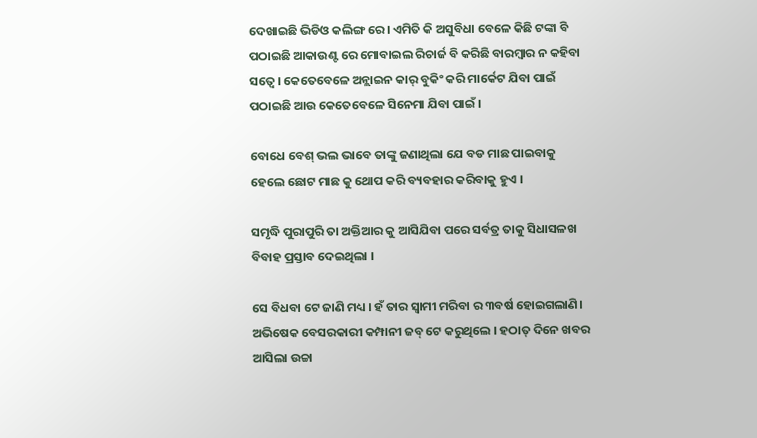ଦେଖାଇଛି ଭିଡିଓ କଲିଙ୍ଗ ରେ । ଏମିତି କି ଅସୁବିଧା ବେଳେ କିଛି ଟଙ୍କା ବି ପଠାଇଛି ଆକାଉଣ୍ଟ ରେ ମୋବାଇଲ ରିଚାର୍ଜ ବି କରିଛି ବାରମ୍ବାର ନ କହିବା ସତ୍ୱେ । କେତେବେଳେ ଅନ୍ଲାଇନ କାର୍ ବୁକିଂ କରି ମାର୍କେଟ ଯିବା ପାଇଁ ପଠାଇଛି ଆଉ କେତେବେଳେ ସିନେମା ଯିବା ପାଇଁ ।

ବୋଧେ ବେଶ୍ ଭଲ ଭାବେ ତାଙ୍କୁ ଜଣାଥିଲା ଯେ ବଡ ମାଛ ପାଇବାକୁ ହେଲେ ଛୋଟ ମାଛ କୁ ଥୋପ କରି ବ୍ୟବହାର କରିବାକୁ ହୁଏ ।

ସମୃଦ୍ଧି ପୁରାପୁରି ତା ଅକ୍ତିଆର କୁ ଆସିଯିବା ପରେ ସର୍ବତ୍ର ତାକୁ ସିଧାସଳଖ ବିବାହ ପ୍ରସ୍ତାବ ଦେଇଥିଲା ।

ସେ ବିଧବା ଟେ ଜାଣି ମଧ୍ୟ । ହଁ ତାର ସ୍ବାମୀ ମରିବା ର ୩ବର୍ଷ ହୋଇଗଲାଣି। ଅଭିଷେକ ବେସରକାରୀ କମ୍ପାନୀ ଜବ୍ ଟେ କରୁଥିଲେ । ହଠାତ୍ ଦିନେ ଖବର ଆସିଲା ଉଚ୍ଚା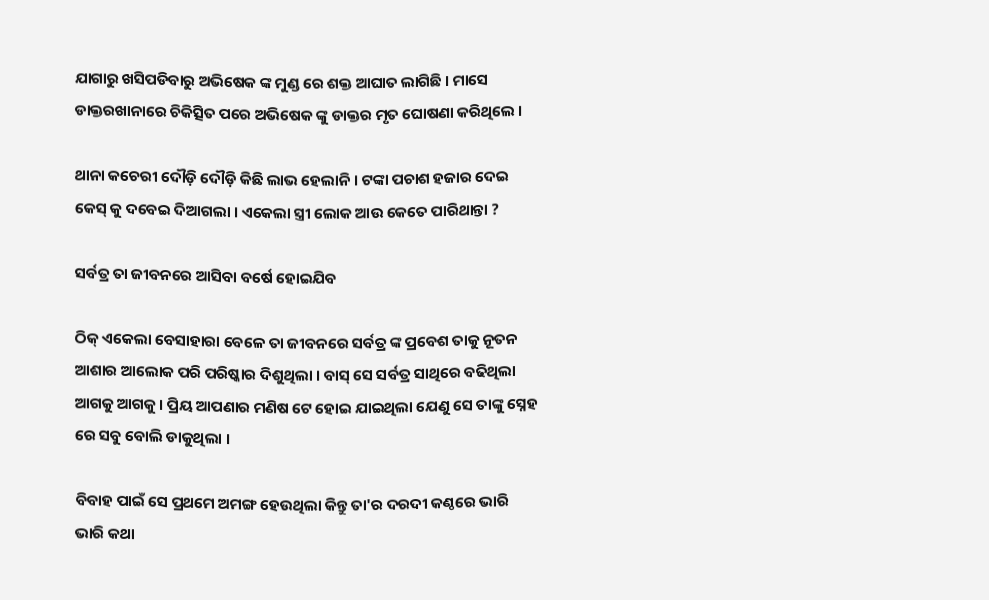ଯାଗାରୁ ଖସିପଡିବାରୁ ଅଭିଷେକ ଙ୍କ ମୁଣ୍ଡ ରେ ଶକ୍ତ ଆଘାତ ଲାଗିଛି । ମାସେ ଡାକ୍ତରଖାନାରେ ଚିକିତ୍ସିତ ପରେ ଅଭିଷେକ ଙ୍କୁ ଡାକ୍ତର ମୃତ ଘୋଷଣା କରିଥିଲେ ।

ଥାନା କଚେରୀ ଦୌଡ଼ି ଦୌଡ଼ି କିଛି ଲାଭ ହେଲାନି । ଟଙ୍କା ପଚାଶ ହଜାର ଦେଇ କେସ୍ କୁ ଦବେଇ ଦିଆଗଲା । ଏକେଲା ସ୍ତ୍ରୀ ଲୋକ ଆଉ କେତେ ପାରିଥାନ୍ତା ?

ସର୍ବତ୍ର ତା ଜୀବନରେ ଆସିବା ବର୍ଷେ ହୋଇଯିବ

ଠିକ୍ ଏକେଲା ବେସାହାରା ବେଳେ ତା ଜୀବନରେ ସର୍ବତ୍ର ଙ୍କ ପ୍ରବେଶ ତାକୁ ନୂତନ ଆଶାର ଆଲୋକ ପରି ପରିଷ୍କାର ଦିଶୁଥିଲା । ବାସ୍ ସେ ସର୍ବତ୍ର ସାଥିରେ ବଢିଥିଲା ଆଗକୁ ଆଗକୁ । ପ୍ରିୟ ଆପଣାର ମଣିଷ ଟେ ହୋଇ ଯାଇଥିଲା ଯେଣୁ ସେ ତାଙ୍କୁ ସ୍ନେହ ରେ ସବୁ ବୋଲି ଡାକୁଥିଲା ।

ବିବାହ ପାଇଁ ସେ ପ୍ରଥମେ ଅମଙ୍ଗ ହେଉଥିଲା କିନ୍ତୁ ତା'ର ଦରଦୀ କଣ୍ଠରେ ଭାରି ଭାରି କଥା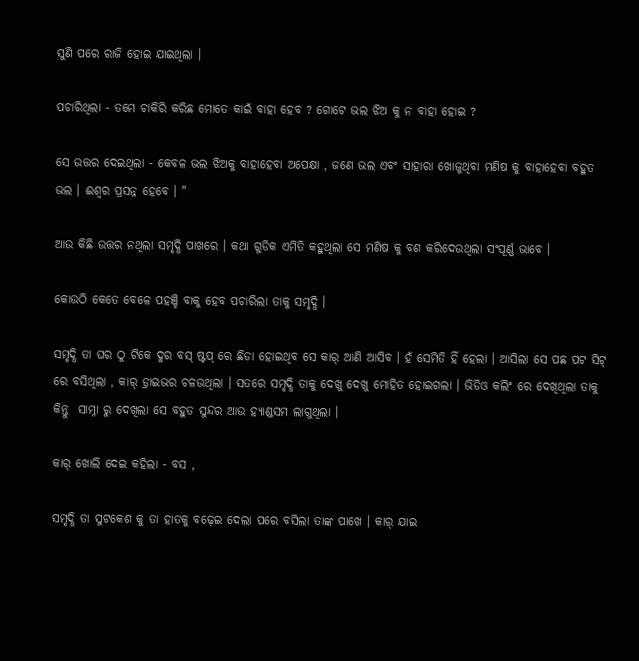ସୁଣି ପରେ ରାଜି ହୋଇ ଯାଇଥିଲା ।

ପଚାରିଥିଲା - ତମେ ଚାକିରି କରିଛ ମୋତେ କାଇଁ ବାହା ହେବ ? ଗୋଟେ ଭଲ ଝିଅ କୁ ନ ବାହା ହୋଇ ?

ସେ ଉତ୍ତର ଦେଇଥିଲା - କେବଳ ଭଲ ଝିଅକୁ ବାହାହେବା ଅପେକ୍ଷା , ଜଣେ ଭଲ ଏବଂ ସାହାରା ଖୋଜୁଥିବା ମଣିଷ କୁ ବାହାହେବା ବହୁତ ଭଲ । ଈଶ୍ଵର ପ୍ରସନ୍ନ ହେବେ । "

ଆଉ କିଛି ଉତ୍ତର ନଥିଲା ସମୃଦ୍ଧି ପାଖରେ । କଥା ଗୁଡିକ ଏମିତି କହୁଥିଲା ସେ ମଣିଷ କୁ ବଶ କରିଦେଉଥିଲା ସଂପୂର୍ଣ୍ଣ ଭାବେ ।

କୋଉଠି କେତେ ବେଳେ ପହଞ୍ଚି ବାକୁ ହେବ ପଚାରିଲା ତାକୁ ସମୃଦ୍ଧି ।

ସମୃଦ୍ଧି ତା ଘର ଠୁ ଟିକେ ଦୁର ବସ୍ ଷ୍ଟପ୍ ରେ ଛିଡା ହୋଇଥିବ ସେ କାର୍ ଆଣି ଆସିବ । ହଁ ସେମିତି ହିଁ ହେଲା । ଆସିଲା ସେ ପଛ ପଟ ସିଟ୍ ରେ ବସିଥିଲା , କାର୍ ଡ଼୍ରାଇଭର ଚଳଉଥିଲା । ସତରେ ସମୃଦ୍ଧି ତାକୁ ଦେଖୁ ଦେଖୁ ମୋହିତ ହୋଇଗଲା । ଭିଡିଓ କଲିଂ ରେ ଦେଖିଥିଲା ତାକୁ କିନ୍ତୁ  ସାମ୍ନା ରୁ ଦେଖିଲା ସେ ବହୁତ ସୁନ୍ଦର ଆଉ ହ୍ୟାଣ୍ଡସମ ଲାଗୁଥିଲା ।

କାର୍ ଖୋଲି ଦେଇ କହିଲା - ବସ ,

ସମୃଦ୍ଧି ତା ସୁଟକେଶ କୁ ତା ହାତକୁ ବଢ଼େଇ ଦେଲା ପରେ ବସିଲା ତାଙ୍କ ପାଖେ । କାର୍ ଯାଇ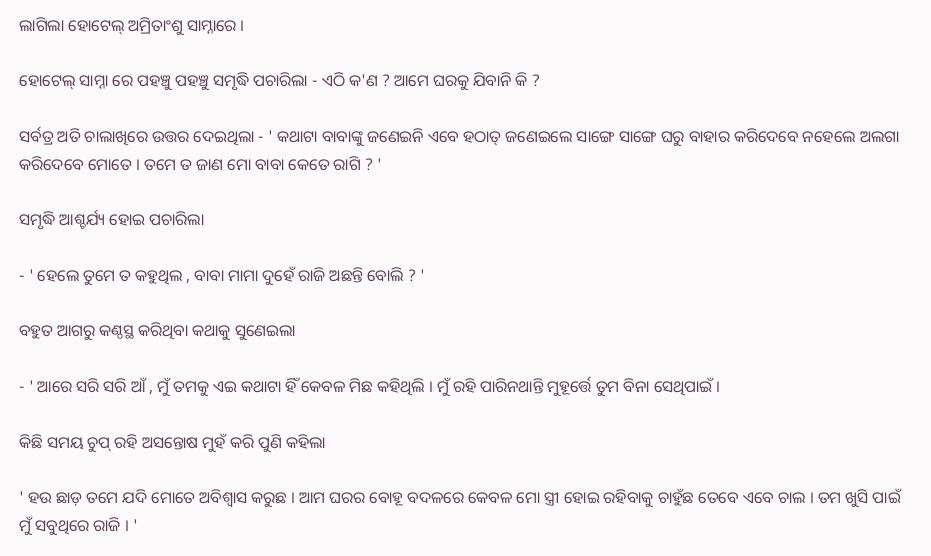ଲାଗିଲା ହୋଟେଲ୍ ଅମ୍ରିତାଂଶୁ ସାମ୍ନାରେ ।

ହୋଟେଲ୍ ସାମ୍ନା ରେ ପହଞ୍ଚୁ ପହଞ୍ଚୁ ସମୃଦ୍ଧି ପଚାରିଲା - ଏଠି କ'ଣ ? ଆମେ ଘରକୁ ଯିବାନି କି ?

ସର୍ବତ୍ର ଅତି ଚାଲାଖିରେ ଉତ୍ତର ଦେଇଥିଲା - ' କଥାଟା ବାବାଙ୍କୁ ଜଣେଇନି ଏବେ ହଠାତ୍ ଜଣେଇଲେ ସାଙ୍ଗେ ସାଙ୍ଗେ ଘରୁ ବାହାର କରିଦେବେ ନହେଲେ ଅଲଗା କରିଦେବେ ମୋତେ । ତମେ ତ ଜାଣ ମୋ ବାବା କେତେ ରାଗି ? '

ସମୃଦ୍ଧି ଆଶ୍ଚର୍ଯ୍ୟ ହୋଇ ପଚାରିଲା

- ' ହେଲେ ତୁମେ ତ କହୁଥିଲ , ବାବା ମାମା ଦୁହେଁ ରାଜି ଅଛନ୍ତି ବୋଲି ? '

ବହୁତ ଆଗରୁ କଣ୍ଠସ୍ଥ କରିଥିବା କଥାକୁ ସୁଣେଇଲା

- ' ଆରେ ସରି ସରି ଆଁ , ମୁଁ ତମକୁ ଏଇ କଥାଟା ହିଁ କେବଳ ମିଛ କହିଥିଲି । ମୁଁ ରହି ପାରିନଥାନ୍ତି ମୁହୂର୍ତ୍ତେ ତୁମ ବିନା ସେଥିପାଇଁ ।

କିଛି ସମୟ ଚୁପ୍ ରହି ଅସନ୍ତୋଷ ମୁହଁ କରି ପୁଣି କହିଲା

' ହଉ ଛାଡ଼ ତମେ ଯଦି ମୋତେ ଅବିଶ୍ବାସ କରୁଛ । ଆମ ଘରର ବୋହୂ ବଦଳରେ କେବଳ ମୋ ସ୍ତ୍ରୀ ହୋଇ ରହିବାକୁ ଚାହୁଁଛ ତେବେ ଏବେ ଚାଲ । ତମ ଖୁସି ପାଇଁ ମୁଁ ସବୁଥିରେ ରାଜି । '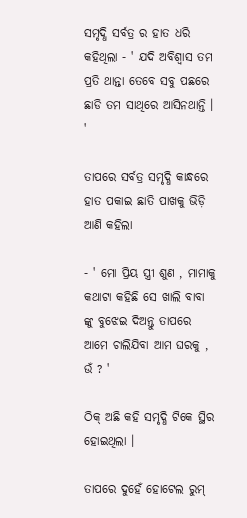ସମୃଦ୍ଧି ସର୍ବତ୍ର ର ହାତ ଧରି କହିଥିଲା - ' ଯଦି ଅବିଶ୍ବାସ ତମ ପ୍ରତି ଥାନ୍ତା ତେବେ ସବୁ ପଛରେ ଛାଡି ତମ ସାଥିରେ ଆସିନଥାନ୍ତି । '

ତାପରେ ସର୍ବତ୍ର ସମୃଦ୍ଧି କାନ୍ଧରେ ହାତ ପକାଇ ଛାତି ପାଖକୁ ଭିଡ଼ି ଆଣି କହିଲା

- ' ମୋ ପ୍ରିୟ ସ୍ତ୍ରୀ ଶୁଣ , ମାମାକୁ କଥାଟା କହିଛି ସେ ଖାଲି ବାବା ଙ୍କୁ ବୁଝେଇ ଦିଅନ୍ତୁ ତାପରେ ଆମେ ଚାଲିଯିବା ଆମ ଘରକୁ , ଉଁ ? '

ଠିକ୍ ଅଛି କହି ସମୃଦ୍ଧି ଟିକେ ସ୍ଥିର ହୋଇଥିଲା ।

ତାପରେ ଦୁହେଁ ହୋଟେଲ ରୁମ୍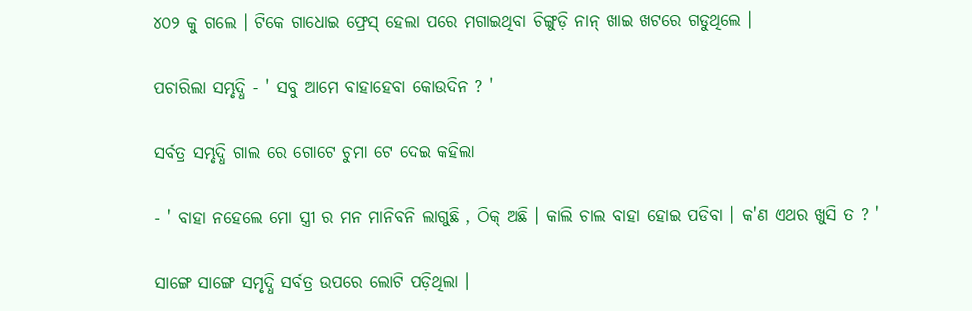୪୦୨ କୁ ଗଲେ । ଟିକେ ଗାଧୋଇ ଫ୍ରେସ୍ ହେଲା ପରେ ମଗାଇଥିବା ଚିଙ୍ଗୁଡ଼ି ନାନ୍ ଖାଇ ଖଟରେ ଗଡୁଥିଲେ ।

ପଚାରିଲା ସମ୍ଭୃଦ୍ଧି - ' ସବୁ ଆମେ ବାହାହେବା କୋଉଦିନ ? '

ସର୍ବତ୍ର ସମ୍ଭୃଦ୍ଧି ଗାଲ ରେ ଗୋଟେ ଚୁମା ଟେ ଦେଇ କହିଲା

- ' ବାହା ନହେଲେ ମୋ ସ୍ତ୍ରୀ ର‌ ମନ ମାନିବନି ଲାଗୁଛି , ଠିକ୍ ଅଛି । କାଲି ଚାଲ ବାହା ହୋଇ ପଡିବା । କ'ଣ ଏଥର ଖୁସି ତ ? '

ସାଙ୍ଗେ ସାଙ୍ଗେ ସମୃଦ୍ଧି ସର୍ବତ୍ର ଉପରେ ଲୋଟି ପଡ଼ିଥିଲା ।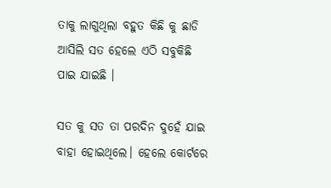ତାକୁ ଲାଗୁଥିଲା ବହୁତ କିଛି କୁ ଛାଡି ଆସିଲି ସତ ହେଲେ ଏଠି ସବୁକିଛି ପାଇ ଯାଇଛି ।

ସତ କୁ ସତ ତା ପରଦିନ ଦୁହେଁ ଯାଇ ବାହା ହୋଇଥିଲେ। ହେଲେ କୋର୍ଟରେ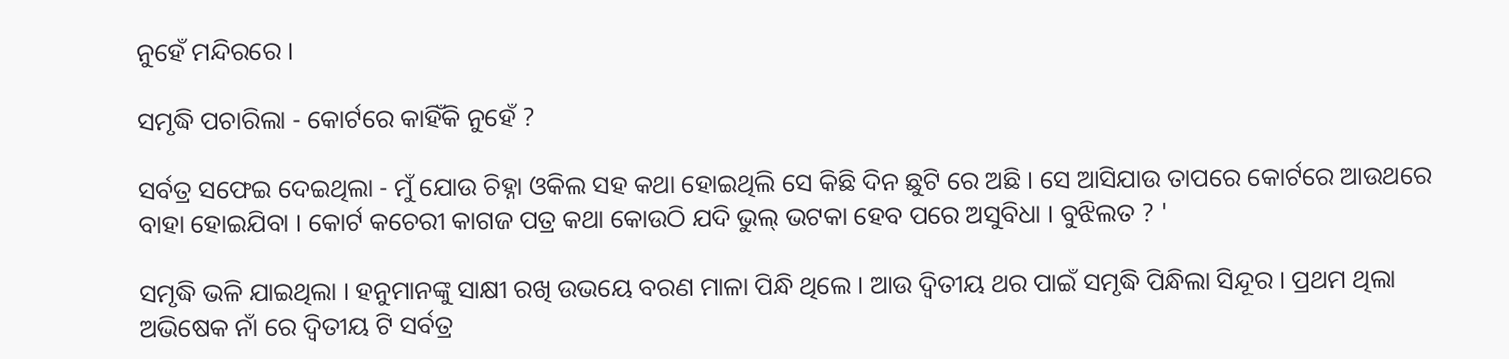ନୁହେଁ ମନ୍ଦିରରେ ।

ସମୃଦ୍ଧି ପଚାରିଲା - କୋର୍ଟରେ କାହିଁକି ନୁହେଁ ?

ସର୍ବତ୍ର ସଫେଇ ଦେଇଥିଲା - ମୁଁ ଯୋଉ ଚିହ୍ନା ଓକିଲ ସହ କଥା ହୋଇଥିଲି ସେ କିଛି ଦିନ ଛୁଟି ରେ ଅଛି । ସେ ଆସିଯାଉ ତାପରେ କୋର୍ଟରେ ଆଉଥରେ ବାହା ହୋଇଯିବା । କୋର୍ଟ କଚେରୀ କାଗଜ ପତ୍ର କଥା କୋଉଠି ଯଦି ଭୁଲ୍ ଭଟକା ହେବ ପରେ ଅସୁବିଧା । ବୁଝିଲତ ? '

ସମୃଦ୍ଧି ଭଳି ଯାଇଥିଲା । ହନୁମାନଙ୍କୁ ସାକ୍ଷୀ ରଖି ଉଭୟେ ବରଣ ମାଳା ପିନ୍ଧି ଥିଲେ । ଆଉ ଦ୍ବିତୀୟ ଥର ପାଇଁ ସମୃଦ୍ଧି ପିନ୍ଧିଲା ସିନ୍ଦୂର । ପ୍ରଥମ ଥିଲା ଅଭିଷେକ ନାଁ ରେ ଦ୍ବିତୀୟ ଟି ସର୍ବତ୍ର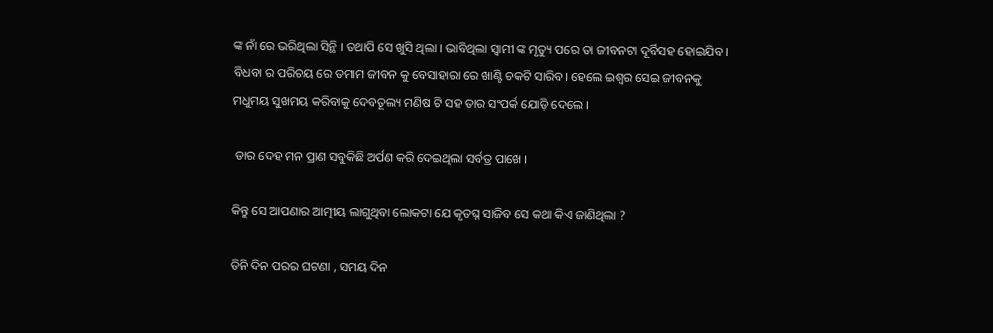ଙ୍କ ନାଁ ରେ ଭରିଥିଲା ସିନ୍ଥି । ତଥାପି ସେ ଖୁସି ଥିଲା । ଭାବିଥିଲା ସ୍ବାମୀ ଙ୍କ ମୃତ୍ୟୁ ପରେ ତା ଜୀବନଟା ଦୂର୍ବିସହ ହୋଇଯିବ । ବିଧବା ର ପରିଚୟ ରେ ତମାମ ଜୀବନ କୁ ବେସାହାରା ରେ ଖାଣ୍ଟି ଚକଟି ସାରିବ। ହେଲେ ଇଶ୍ବର ସେଇ ଜୀବନକୁ ମଧୁମୟ ସୁଖମୟ କରିବାକୁ ଦେବତୂଲ୍ୟ ମଣିଷ ଟି ସହ ତାର ସଂପର୍କ ଯୋଡ଼ି ଦେଲେ ।

 ତାର ଦେହ ମନ ପ୍ରାଣ ସବୁକିଛି ଅର୍ପଣ କରି ଦେଇଥିଲା ସର୍ବତ୍ର ପାଖେ ।

କିନ୍ତୁ ସେ ଆପଣାର ଆତ୍ମୀୟ ଲାଗୁଥିବା ଲୋକଟା ଯେ କୃତଘ୍ନ ସାଜିବ ସେ କଥା କିଏ ଜାଣିଥିଲା ?

ତିନି ଦିନ ପରର ଘଟଣା , ସମୟ ଦିନ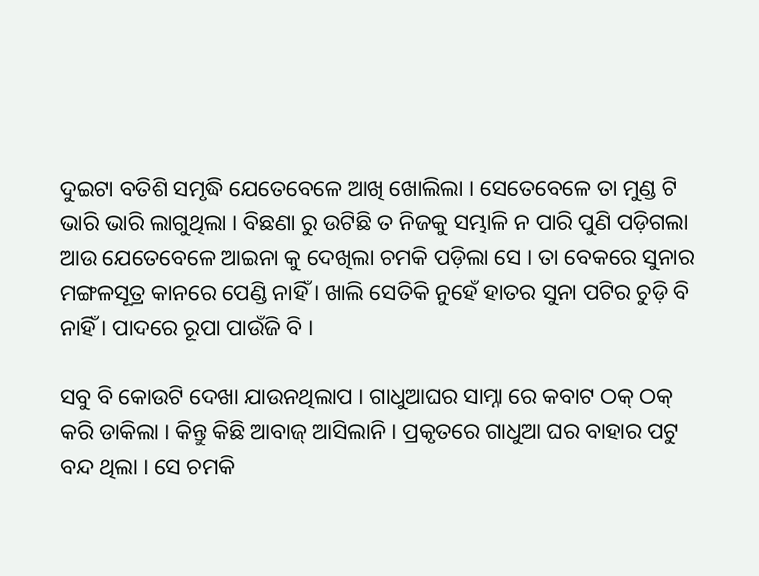ଦୁଇଟା ବତିଶି ସମୃଦ୍ଧି ଯେତେବେଳେ ଆଖି ଖୋଲିଲା । ସେତେବେଳେ ତା ମୁଣ୍ଡ ଟି ଭାରି ଭାରି ଲାଗୁଥିଲା । ବିଛଣା ରୁ ଉଟିଛି ତ ନିଜକୁ ସମ୍ଭାଳି ନ ପାରି ପୁଣି ପଡ଼ିଗଲା ଆଉ ଯେତେବେଳେ ଆଇନା କୁ ଦେଖିଲା ଚମକି ପଡ଼ିଲା ସେ । ତା ବେକରେ ସୁନାର ମଙ୍ଗଳସୂତ୍ର କାନରେ ପେଣ୍ଡି ନାହିଁ । ଖାଲି ସେତିକି ନୁହେଁ ହାତର ସୁନା ପଟିର ଚୁଡ଼ି ବି ନାହିଁ । ପାଦରେ ରୂପା ପାଉଁଜି ବି ।

ସବୁ ବି କୋଉଟି ଦେଖା ଯାଉନଥିଲାପ । ଗାଧୁଆଘର ସାମ୍ନା ରେ କବାଟ ଠକ୍ ଠକ୍ କରି ଡାକିଲା । କିନ୍ତୁ କିଛି ଆବାଜ୍ ଆସିଲାନି । ପ୍ରକୃତରେ ଗାଧୁଆ ଘର ବାହାର ପଟୁ ବନ୍ଦ ଥିଲା । ସେ ଚମକି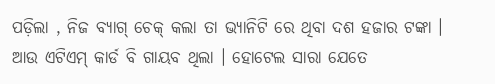ପଡ଼ିଲା , ନିଜ ବ୍ୟାଗ୍ ଚେକ୍ କଲା ତା ଭ୍ୟାନିଟି ରେ ଥିବା ଦଶ ହଜାର ଟଙ୍କା । ଆଉ ଏଟିଏମ୍ କାର୍ଡ ବି ଗାୟବ ଥିଲା । ହୋଟେଲ ସାରା ଯେତେ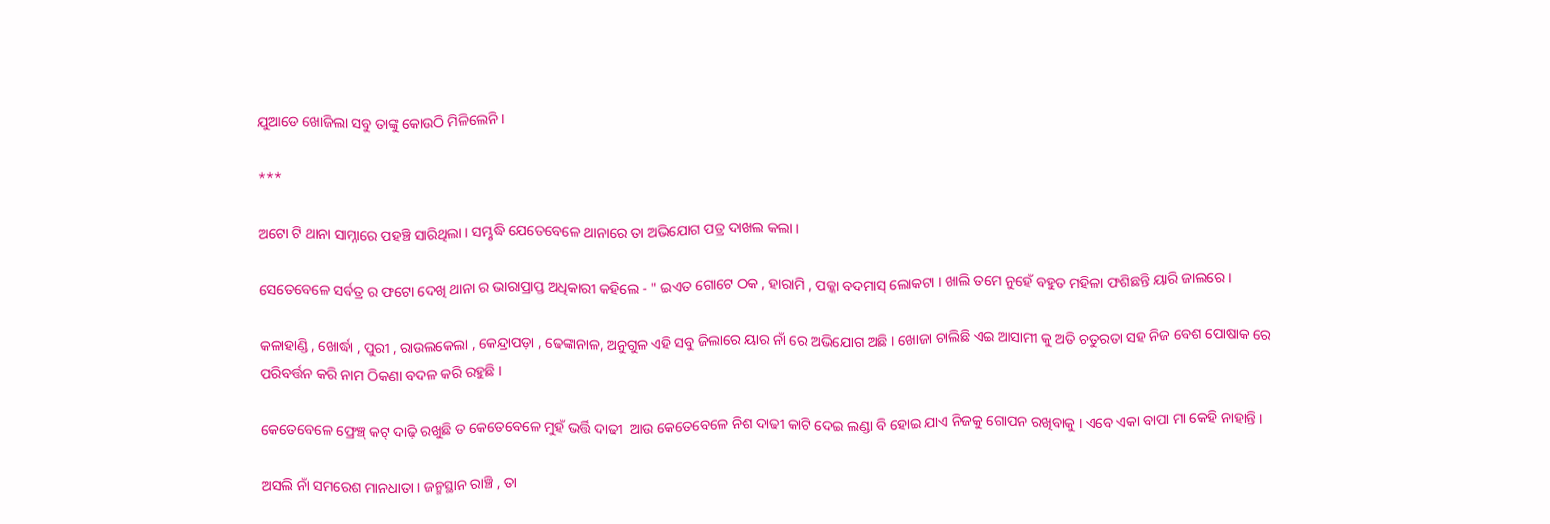ଯୁଆଡେ ଖୋଜିଲା ସବୁ ତାଙ୍କୁ କୋଉଠି ମିଳିଲେନି ।

***

ଅଟୋ ଟି ଥାନା ସାମ୍ନାରେ ପହଞ୍ଚି ସାରିଥିଲା । ସମ୍ଭୃଦ୍ଧି ଯେତେବେଳେ ଥାନାରେ ତା ଅଭିଯୋଗ ପତ୍ର ଦାଖଲ କଲା ।

ସେତେବେଳେ ସର୍ବତ୍ର ର ଫଟୋ ଦେଖି ଥାନା ର ଭାରାପ୍ରାପ୍ତ ଅଧିକାରୀ କହିଲେ - " ଇଏତ ଗୋଟେ ଠକ , ହାରାମି , ପକ୍କା ବଦମାସ୍ ଲୋକଟା । ଖାଲି ତମେ ନୁହେଁ ବହୁତ ମହିଳା ଫଶିଛନ୍ତି ୟାରି ଜାଲରେ ।

କଳାହାଣ୍ଡି , ଖୋର୍ଦ୍ଧା , ପୁରୀ , ରାଉଲକେଲା , କେନ୍ଦ୍ରାପଡ଼ା , ଢେଙ୍କାନାଳ, ଅନୁଗୁଳ ଏହି ସବୁ ଜିଲାରେ ୟାର ନାଁ ରେ ଅଭିଯୋଗ ଅଛି । ଖୋଜା ଚାଲିଛି ଏଇ ଆସାମୀ କୁ ଅତି ଚତୁରତା ସହ ନିଜ ବେଶ ପୋଷାକ ରେ ପରିବର୍ତ୍ତନ କରି ନାମ ଠିକଣା ବଦଳ କରି ରହୁଛି ।

କେତେବେଳେ ଫ୍ରେଞ୍ଚ୍ କଟ୍ ଦାଢ଼ି ରଖୁଛି ତ କେତେବେଳେ ମୁହଁ ଭର୍ତ୍ତି ଦାଢୀ  ଆଉ କେତେବେଳେ ନିଶ ଦାଢୀ କାଟି ଦେଇ ଲଣ୍ଡା ବି ହୋଇ ଯାଏ ନିଜକୁ ଗୋପନ ରଖିବାକୁ । ଏବେ ଏକା ବାପା ମା କେହି ନାହାନ୍ତି ।

ଅସଲି ନାଁ ସମରେଶ ମାନଧାତା । ଜନ୍ମସ୍ଥାନ ରାଞ୍ଚି , ତା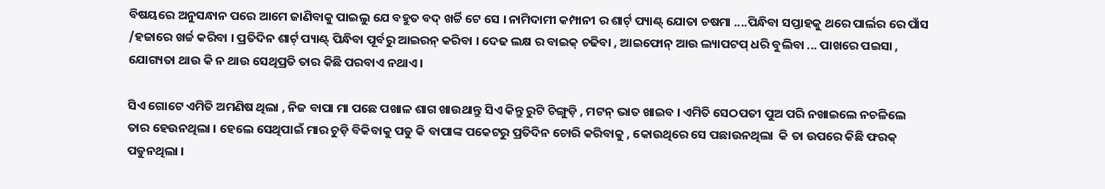ବିଷୟରେ ଅନୁସନ୍ଧାନ ପରେ ଆମେ ଜାଣିବାକୁ ପାଇଲୁ ଯେ ବହୁତ ବଦ୍ ଖର୍ଚ୍ଚି ଟେ ସେ । ନାମିଦାମୀ କମ୍ପାନୀ ର ଶାର୍ଟ୍ ପ୍ୟାଣ୍ଟ୍ ଯୋତା ଚଷମା ....ପିନ୍ଧିବା ସପ୍ତାହକୁ ଥରେ ପାର୍ଲର ରେ ପାଁସ /ହଜାରେ ଖର୍ଚ୍ଚ କରିବା । ପ୍ରତିଦିନ ଶାର୍ଟ୍ ପ୍ୟାଣ୍ଟ୍ ପିନ୍ଧିବା‌ ପୂର୍ବରୁ ଆଇରନ୍ କରିବା । ଦେଢ ଲକ୍ଷ ର ବାଇକ୍ ଚଢିବା , ଆଇଫୋନ୍ ଆଉ ଲ୍ୟାପଟପ୍ ଧରି ବୁଲିବା ... ପାଖରେ ପଇସା , ଯୋଗ୍ୟତା ଥାଉ କି ନ ଥାଉ ସେଥିପ୍ରତି ତାର କିଛି ପରବାଏ ନଥାଏ ।

ସିଏ ଗୋଟେ ଏମିତି ଅମଣିଷ ଥିଲା , ନିଜ ବାପା ମା ପଛେ ପଖାଳ ଶାଗ ଖାଉଥାନ୍ତୁ ସିଏ କିନ୍ତୁ ରୁଟି ଚିଙ୍ଗୁଡ଼ି , ମଟନ୍ ଭାତ ଖାଇବ । ଏମିତି ସେଠପତୀ ପୁଅ ପରି ନଖାଇଲେ ନଚଳିଲେ ତାର ହେଉନଥିଲା । ହେଲେ ସେଥିପାଇଁ ମାର ଚୁଡ଼ି ବିକିବାକୁ ପଡୁ କି ବାପାଙ୍କ ପକେଟରୁ ପ୍ରତିଦିନ ଚୋରି କରିବାକୁ , କୋଉଥିରେ ସେ ପଛାଉନଥିଲା  କି ତା ଉପରେ କିଛି ଫରକ୍ ପଡୁନଥିଲା ।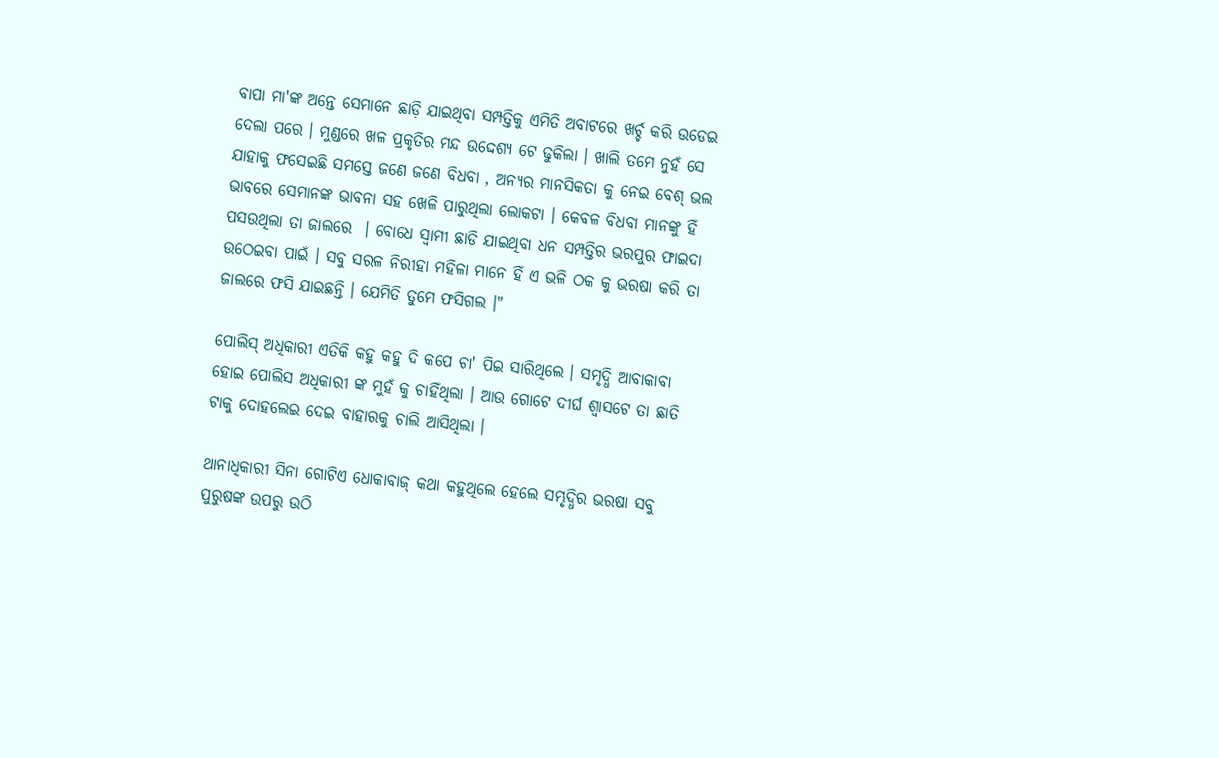ବାପା ମା'ଙ୍କ ଅନ୍ତେ ସେମାନେ ଛାଡ଼ି ଯାଇଥିବା ସମ୍ପତ୍ତିକୁ ଏମିତି ଅବାଟରେ ଖର୍ଚ୍ଚ କରି ଉଡେଇ ଦେଲା ପରେ । ମୁଣ୍ଡରେ ଖଳ ପ୍ରକୃତିର ମନ୍ଦ ଉଦ୍ଦେଶ୍ୟ ଟେ ଢୁକିଲା । ଖାଲି ତମେ ନୁହଁ ସେ ଯାହାକୁ ଫସେଇଛି ସମସ୍ତେ ଜଣେ ଜଣେ ବିଧବା , ଅନ୍ୟର ମାନସିକତା କୁ ନେଇ ବେଶ୍ ଭଲ ଭାବରେ ସେମାନଙ୍କ ଭାବନା ସହ ଖେଳି ପାରୁଥିଲା ଲୋକଟା । କେବଳ ବିଧବା ମାନଙ୍କୁ ହିଁ ପସଉଥିଲା ତା ଜାଲରେ ‌ । ବୋଧେ ସ୍ବାମୀ ଛାଡି ଯାଇଥିବା ଧନ ସମ୍ପତ୍ତିର ଭରପୁର ଫାଇଦା ଉଠେଇବା ପାଇଁ । ସବୁ ସରଳ ନିରୀହା ମହିଳା ମାନେ ହିଁ ଏ ଭଳି ଠକ କୁ ଭରଷା କରି ତା ଜାଲରେ ଫସି ଯାଇଛନ୍ତି । ଯେମିତି ତୁମେ ଫସିଗଲ ।"

ପୋଲିସ୍ ଅଧିକାରୀ ଏତିକି କହୁ କହୁ ଦି କପେ ଚା' ପିଇ ସାରିଥିଲେ । ସମୃଦ୍ଧି ଆବାକାବା ହୋଇ ପୋଲିସ ଅଧିକାରୀ ଙ୍କ ମୁହଁ କୁ ଚାହିଁଥିଲା । ଆଉ ଗୋଟେ ଦୀର୍ଘ ଶ୍ବାସଟେ ତା ଛାତି ଟାକୁ ଦୋହଲେଇ ଦେଇ ବାହାରକୁ ଚାଲି ଆସିଥିଲା ।

ଥାନାଧିକାରୀ ସିନା ଗୋଟିଏ ଧୋକାବାଜ୍ କଥା କହୁଥିଲେ ହେଲେ ସମ୍ଭୃଦ୍ଧିର ଭରଷା ସବୁ ପୁରୁଷଙ୍କ ଉପରୁ ଉଠି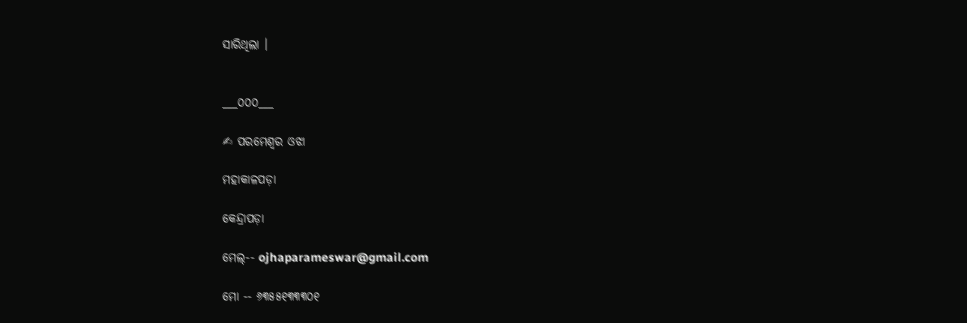ସାରିଥିଲା ।


___୦୦୦___

✍ ପରମେଶ୍ବର ଓଝା

ମହାକାଳପଡ଼ା

କେନ୍ଦ୍ରାପଡ଼ା

ମେଲ୍-- ojhaparameswar@gmail.com

ମୋ -- ୬୩୫୫୧୩୩୩୦୧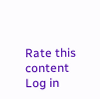Rate this content
Log in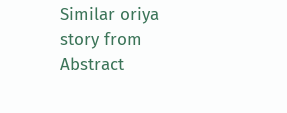Similar oriya story from Abstract